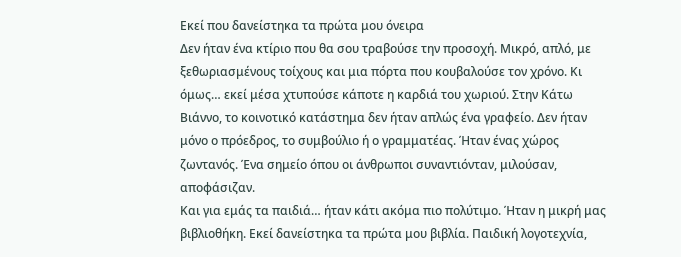Εκεί που δανείστηκα τα πρώτα μου όνειρα
Δεν ήταν ένα κτίριο που θα σου τραβούσε την προσοχή. Μικρό, απλό, με ξεθωριασμένους τοίχους και μια πόρτα που κουβαλούσε τον χρόνο. Κι όμως… εκεί μέσα χτυπούσε κάποτε η καρδιά του χωριού. Στην Κάτω Βιάννο, το κοινοτικό κατάστημα δεν ήταν απλώς ένα γραφείο. Δεν ήταν μόνο ο πρόεδρος, το συμβούλιο ή ο γραμματέας. Ήταν ένας χώρος ζωντανός. Ένα σημείο όπου οι άνθρωποι συναντιόνταν, μιλούσαν, αποφάσιζαν.
Και για εμάς τα παιδιά… ήταν κάτι ακόμα πιο πολύτιμο. Ήταν η μικρή μας βιβλιοθήκη. Εκεί δανείστηκα τα πρώτα μου βιβλία. Παιδική λογοτεχνία,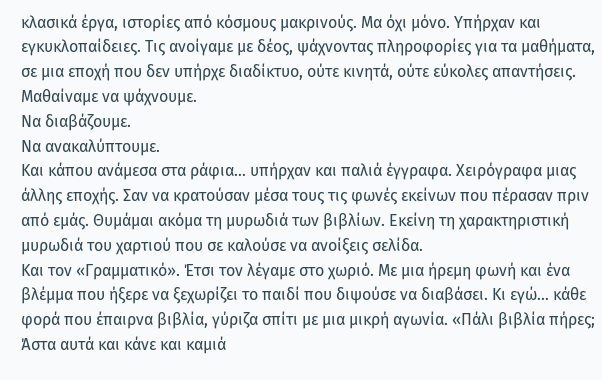κλασικά έργα, ιστορίες από κόσμους μακρινούς. Μα όχι μόνο. Υπήρχαν και εγκυκλοπαίδειες. Τις ανοίγαμε με δέος, ψάχνοντας πληροφορίες για τα μαθήματα, σε μια εποχή που δεν υπήρχε διαδίκτυο, ούτε κινητά, ούτε εύκολες απαντήσεις.
Μαθαίναμε να ψάχνουμε.
Να διαβάζουμε.
Να ανακαλύπτουμε.
Και κάπου ανάμεσα στα ράφια… υπήρχαν και παλιά έγγραφα. Χειρόγραφα μιας άλλης εποχής. Σαν να κρατούσαν μέσα τους τις φωνές εκείνων που πέρασαν πριν από εμάς. Θυμάμαι ακόμα τη μυρωδιά των βιβλίων. Εκείνη τη χαρακτηριστική μυρωδιά του χαρτιού που σε καλούσε να ανοίξεις σελίδα.
Και τον «Γραμματικό». Έτσι τον λέγαμε στο χωριό. Με μια ήρεμη φωνή και ένα βλέμμα που ήξερε να ξεχωρίζει το παιδί που διψούσε να διαβάσει. Κι εγώ… κάθε φορά που έπαιρνα βιβλία, γύριζα σπίτι με μια μικρή αγωνία. «Πάλι βιβλία πήρες; Άστα αυτά και κάνε και καμιά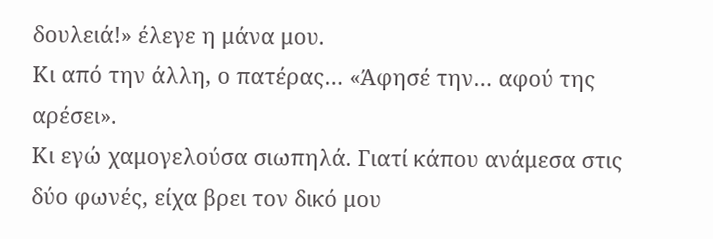δουλειά!» έλεγε η μάνα μου.
Κι από την άλλη, ο πατέρας… «Άφησέ την… αφού της αρέσει».
Κι εγώ χαμογελούσα σιωπηλά. Γιατί κάπου ανάμεσα στις δύο φωνές, είχα βρει τον δικό μου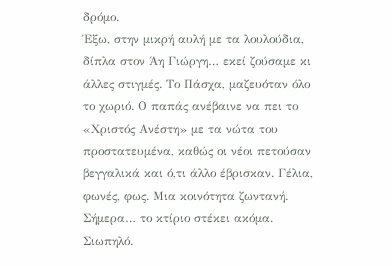δρόμο.
Έξω, στην μικρή αυλή με τα λουλούδια, δίπλα στον Άη Γιώργη… εκεί ζούσαμε κι άλλες στιγμές. Το Πάσχα, μαζευόταν όλο το χωριό. Ο παπάς ανέβαινε να πει το «Χριστός Ανέστη» με τα νώτα του προστατευμένα, καθώς οι νέοι πετούσαν βεγγαλικά και ό,τι άλλο έβρισκαν. Γέλια, φωνές, φως. Μια κοινότητα ζωντανή.
Σήμερα… το κτίριο στέκει ακόμα.
Σιωπηλό.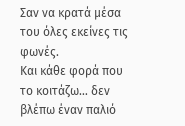Σαν να κρατά μέσα του όλες εκείνες τις φωνές.
Και κάθε φορά που το κοιτάζω… δεν βλέπω έναν παλιό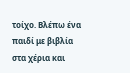τοίχο. Βλέπω ένα παιδί με βιβλία στα χέρια και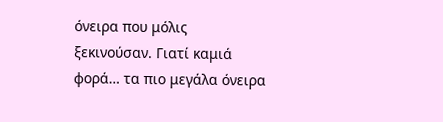όνειρα που μόλις ξεκινούσαν. Γιατί καμιά φορά… τα πιο μεγάλα όνειρα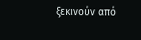ξεκινούν από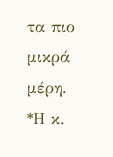τα πιο μικρά μέρη.
*Η κ.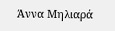Άννα Μηλιαρά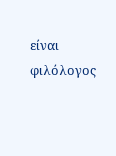είναι φιλόλογος